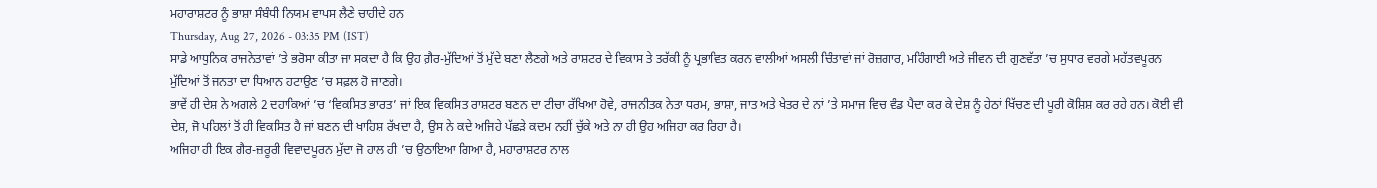ਮਹਾਰਾਸ਼ਟਰ ਨੂੰ ਭਾਸ਼ਾ ਸੰਬੰਧੀ ਨਿਯਮ ਵਾਪਸ ਲੈਣੇ ਚਾਹੀਦੇ ਹਨ
Thursday, Aug 27, 2026 - 03:35 PM (IST)
ਸਾਡੇ ਆਧੁਨਿਕ ਰਾਜਨੇਤਾਵਾਂ ’ਤੇ ਭਰੋਸਾ ਕੀਤਾ ਜਾ ਸਕਦਾ ਹੈ ਕਿ ਉਹ ਗ਼ੈਰ-ਮੁੱਦਿਆਂ ਤੋਂ ਮੁੱਦੇ ਬਣਾ ਲੈਣਗੇ ਅਤੇ ਰਾਸ਼ਟਰ ਦੇ ਵਿਕਾਸ ਤੇ ਤਰੱਕੀ ਨੂੰ ਪ੍ਰਭਾਵਿਤ ਕਰਨ ਵਾਲੀਆਂ ਅਸਲੀ ਚਿੰਤਾਵਾਂ ਜਾਂ ਰੋਜ਼ਗਾਰ, ਮਹਿੰਗਾਈ ਅਤੇ ਜੀਵਨ ਦੀ ਗੁਣਵੱਤਾ ’ਚ ਸੁਧਾਰ ਵਰਗੇ ਮਹੱਤਵਪੂਰਨ ਮੁੱਦਿਆਂ ਤੋਂ ਜਨਤਾ ਦਾ ਧਿਆਨ ਹਟਾਉਣ ’ਚ ਸਫ਼ਲ ਹੋ ਜਾਣਗੇ।
ਭਾਵੇਂ ਹੀ ਦੇਸ਼ ਨੇ ਅਗਲੇ 2 ਦਹਾਕਿਆਂ ’ਚ ‘ਵਿਕਸਿਤ ਭਾਰਤ’ ਜਾਂ ਇਕ ਵਿਕਸਿਤ ਰਾਸ਼ਟਰ ਬਣਨ ਦਾ ਟੀਚਾ ਰੱਖਿਆ ਹੋਵੇ, ਰਾਜਨੀਤਕ ਨੇਤਾ ਧਰਮ, ਭਾਸ਼ਾ, ਜਾਤ ਅਤੇ ਖੇਤਰ ਦੇ ਨਾਂ ’ਤੇ ਸਮਾਜ ਵਿਚ ਵੰਡ ਪੈਦਾ ਕਰ ਕੇ ਦੇਸ਼ ਨੂੰ ਹੇਠਾਂ ਖਿੱਚਣ ਦੀ ਪੂਰੀ ਕੋਸ਼ਿਸ਼ ਕਰ ਰਹੇ ਹਨ। ਕੋਈ ਵੀ ਦੇਸ਼, ਜੋ ਪਹਿਲਾਂ ਤੋਂ ਹੀ ਵਿਕਸਿਤ ਹੈ ਜਾਂ ਬਣਨ ਦੀ ਖਾਹਿਸ਼ ਰੱਖਦਾ ਹੈ, ਉਸ ਨੇ ਕਦੇ ਅਜਿਹੇ ਪੱਛੜੇ ਕਦਮ ਨਹੀਂ ਚੁੱਕੇ ਅਤੇ ਨਾ ਹੀ ਉਹ ਅਜਿਹਾ ਕਰ ਰਿਹਾ ਹੈ।
ਅਜਿਹਾ ਹੀ ਇਕ ਗੈਰ-ਜ਼ਰੂਰੀ ਵਿਵਾਦਪੂਰਨ ਮੁੱਦਾ ਜੋ ਹਾਲ ਹੀ ’ਚ ਉਠਾਇਆ ਗਿਆ ਹੈ, ਮਹਾਰਾਸ਼ਟਰ ਨਾਲ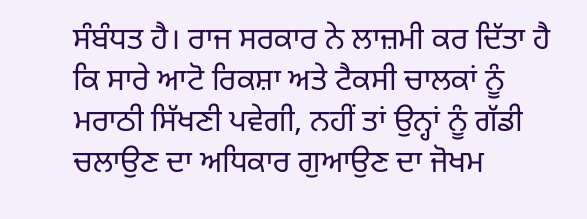ਸੰਬੰਧਤ ਹੈ। ਰਾਜ ਸਰਕਾਰ ਨੇ ਲਾਜ਼ਮੀ ਕਰ ਦਿੱਤਾ ਹੈ ਕਿ ਸਾਰੇ ਆਟੋ ਰਿਕਸ਼ਾ ਅਤੇ ਟੈਕਸੀ ਚਾਲਕਾਂ ਨੂੰ ਮਰਾਠੀ ਸਿੱਖਣੀ ਪਵੇਗੀ, ਨਹੀਂ ਤਾਂ ਉਨ੍ਹਾਂ ਨੂੰ ਗੱਡੀ ਚਲਾਉਣ ਦਾ ਅਧਿਕਾਰ ਗੁਆਉਣ ਦਾ ਜੋਖਮ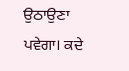ਉਠਾਉਣਾ ਪਵੇਗਾ। ਕਦੇ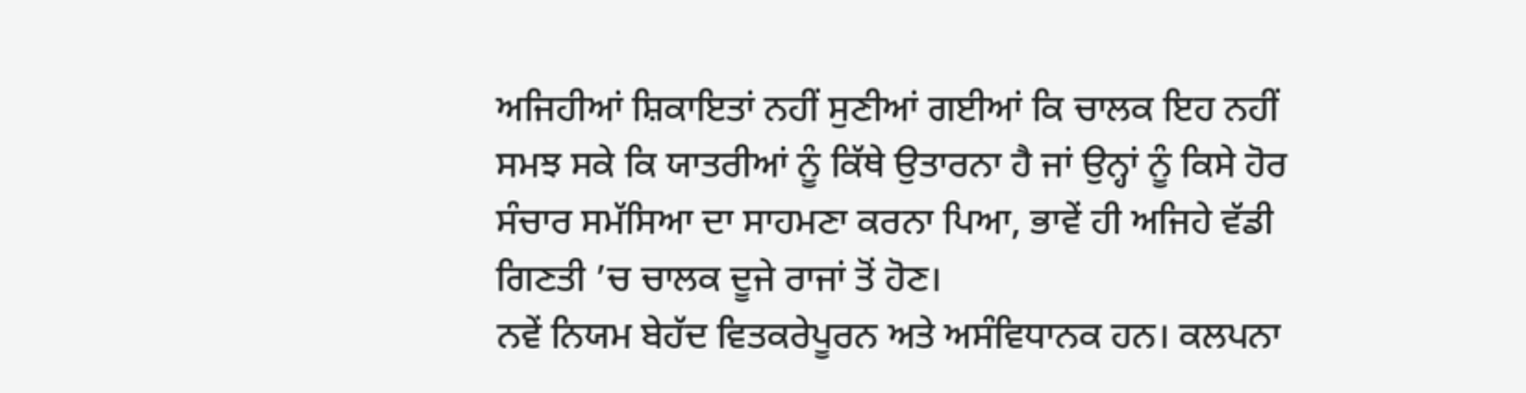ਅਜਿਹੀਆਂ ਸ਼ਿਕਾਇਤਾਂ ਨਹੀਂ ਸੁਣੀਆਂ ਗਈਆਂ ਕਿ ਚਾਲਕ ਇਹ ਨਹੀਂ ਸਮਝ ਸਕੇ ਕਿ ਯਾਤਰੀਆਂ ਨੂੰ ਕਿੱਥੇ ਉਤਾਰਨਾ ਹੈ ਜਾਂ ਉਨ੍ਹਾਂ ਨੂੰ ਕਿਸੇ ਹੋਰ ਸੰਚਾਰ ਸਮੱਸਿਆ ਦਾ ਸਾਹਮਣਾ ਕਰਨਾ ਪਿਆ, ਭਾਵੇਂ ਹੀ ਅਜਿਹੇ ਵੱਡੀ ਗਿਣਤੀ ’ਚ ਚਾਲਕ ਦੂਜੇ ਰਾਜਾਂ ਤੋਂ ਹੋਣ।
ਨਵੇਂ ਨਿਯਮ ਬੇਹੱਦ ਵਿਤਕਰੇਪੂਰਨ ਅਤੇ ਅਸੰਵਿਧਾਨਕ ਹਨ। ਕਲਪਨਾ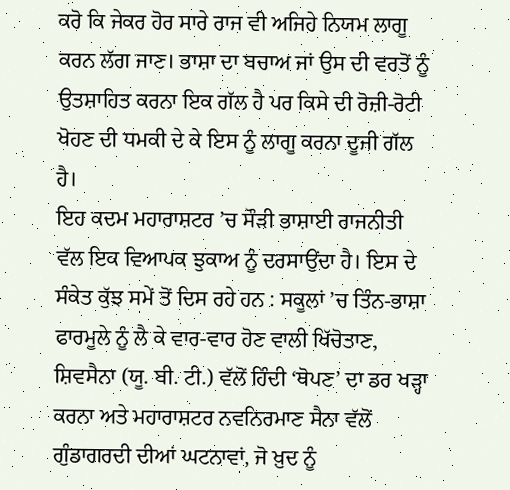ਕਰੋ ਕਿ ਜੇਕਰ ਹੋਰ ਸਾਰੇ ਰਾਜ ਵੀ ਅਜਿਹੇ ਨਿਯਮ ਲਾਗੂ ਕਰਨ ਲੱਗ ਜਾਣ। ਭਾਸ਼ਾ ਦਾ ਬਚਾਅ ਜਾਂ ਉਸ ਦੀ ਵਰਤੋਂ ਨੂੰ ਉਤਸ਼ਾਹਿਤ ਕਰਨਾ ਇਕ ਗੱਲ ਹੈ ਪਰ ਕਿਸੇ ਦੀ ਰੋਜ਼ੀ-ਰੋਟੀ ਖੋਹਣ ਦੀ ਧਮਕੀ ਦੇ ਕੇ ਇਸ ਨੂੰ ਲਾਗੂ ਕਰਨਾ ਦੂਜੀ ਗੱਲ ਹੈ।
ਇਹ ਕਦਮ ਮਹਾਰਾਸ਼ਟਰ ’ਚ ਸੌੜੀ ਭਾਸ਼ਾਈ ਰਾਜਨੀਤੀ ਵੱਲ ਇਕ ਵਿਆਪਕ ਝੁਕਾਅ ਨੂੰ ਦਰਸਾਉਂਦਾ ਹੈ। ਇਸ ਦੇ ਸੰਕੇਤ ਕੁੱਝ ਸਮੇਂ ਤੋਂ ਦਿਸ ਰਹੇ ਹਨ : ਸਕੂਲਾਂ ’ਚ ਤਿੰਨ-ਭਾਸ਼ਾ ਫਾਰਮੂਲੇ ਨੂੰ ਲੈ ਕੇ ਵਾਰ-ਵਾਰ ਹੋਣ ਵਾਲੀ ਖਿੱਚੋਤਾਣ, ਸ਼ਿਵਸੈਨਾ (ਯੂ. ਬੀ. ਟੀ.) ਵੱਲੋਂ ਹਿੰਦੀ ‘ਥੋਪਣ’ ਦਾ ਡਰ ਖੜ੍ਹਾ ਕਰਨਾ ਅਤੇ ਮਹਾਰਾਸ਼ਟਰ ਨਵਨਿਰਮਾਣ ਸੈਨਾ ਵੱਲੋਂ ਗੁੰਡਾਗਰਦੀ ਦੀਆਂ ਘਟਨਾਵਾਂ, ਜੋ ਖ਼ੁਦ ਨੂੰ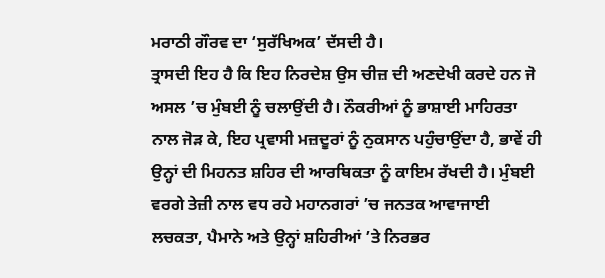ਮਰਾਠੀ ਗੌਰਵ ਦਾ ‘ਸੁਰੱਖਿਅਕ’ ਦੱਸਦੀ ਹੈ।
ਤ੍ਰਾਸਦੀ ਇਹ ਹੈ ਕਿ ਇਹ ਨਿਰਦੇਸ਼ ਉਸ ਚੀਜ਼ ਦੀ ਅਣਦੇਖੀ ਕਰਦੇ ਹਨ ਜੋ ਅਸਲ ’ਚ ਮੁੰਬਈ ਨੂੰ ਚਲਾਉਂਦੀ ਹੈ। ਨੌਕਰੀਆਂ ਨੂੰ ਭਾਸ਼ਾਈ ਮਾਹਿਰਤਾ ਨਾਲ ਜੋੜ ਕੇ, ਇਹ ਪ੍ਰਵਾਸੀ ਮਜ਼ਦੂਰਾਂ ਨੂੰ ਨੁਕਸਾਨ ਪਹੁੰਚਾਉਂਦਾ ਹੈ, ਭਾਵੇਂ ਹੀ ਉਨ੍ਹਾਂ ਦੀ ਮਿਹਨਤ ਸ਼ਹਿਰ ਦੀ ਆਰਥਿਕਤਾ ਨੂੰ ਕਾਇਮ ਰੱਖਦੀ ਹੈ। ਮੁੰਬਈ ਵਰਗੇ ਤੇਜ਼ੀ ਨਾਲ ਵਧ ਰਹੇ ਮਹਾਨਗਰਾਂ ’ਚ ਜਨਤਕ ਆਵਾਜਾਈ ਲਚਕਤਾ, ਪੈਮਾਨੇ ਅਤੇ ਉਨ੍ਹਾਂ ਸ਼ਹਿਰੀਆਂ ’ਤੇ ਨਿਰਭਰ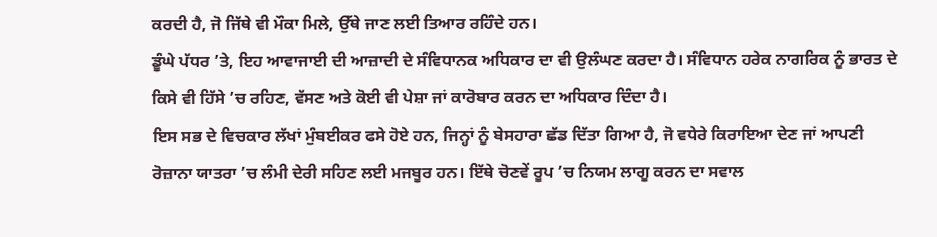ਕਰਦੀ ਹੈ, ਜੋ ਜਿੱਥੇ ਵੀ ਮੌਕਾ ਮਿਲੇ, ਉੱਥੇ ਜਾਣ ਲਈ ਤਿਆਰ ਰਹਿੰਦੇ ਹਨ।
ਡੂੰਘੇ ਪੱਧਰ ’ਤੇ, ਇਹ ਆਵਾਜਾਈ ਦੀ ਆਜ਼ਾਦੀ ਦੇ ਸੰਵਿਧਾਨਕ ਅਧਿਕਾਰ ਦਾ ਵੀ ਉਲੰਘਣ ਕਰਦਾ ਹੈ। ਸੰਵਿਧਾਨ ਹਰੇਕ ਨਾਗਰਿਕ ਨੂੰ ਭਾਰਤ ਦੇ ਕਿਸੇ ਵੀ ਹਿੱਸੇ ’ਚ ਰਹਿਣ, ਵੱਸਣ ਅਤੇ ਕੋਈ ਵੀ ਪੇਸ਼ਾ ਜਾਂ ਕਾਰੋਬਾਰ ਕਰਨ ਦਾ ਅਧਿਕਾਰ ਦਿੰਦਾ ਹੈ।
ਇਸ ਸਭ ਦੇ ਵਿਚਕਾਰ ਲੱਖਾਂ ਮੁੰਬਈਕਰ ਫਸੇ ਹੋਏ ਹਨ, ਜਿਨ੍ਹਾਂ ਨੂੰ ਬੇਸਹਾਰਾ ਛੱਡ ਦਿੱਤਾ ਗਿਆ ਹੈ, ਜੋ ਵਧੇਰੇ ਕਿਰਾਇਆ ਦੇਣ ਜਾਂ ਆਪਣੀ ਰੋਜ਼ਾਨਾ ਯਾਤਰਾ ’ਚ ਲੰਮੀ ਦੇਰੀ ਸਹਿਣ ਲਈ ਮਜਬੂਰ ਹਨ। ਇੱਥੇ ਚੋਣਵੇਂ ਰੂਪ ’ਚ ਨਿਯਮ ਲਾਗੂ ਕਰਨ ਦਾ ਸਵਾਲ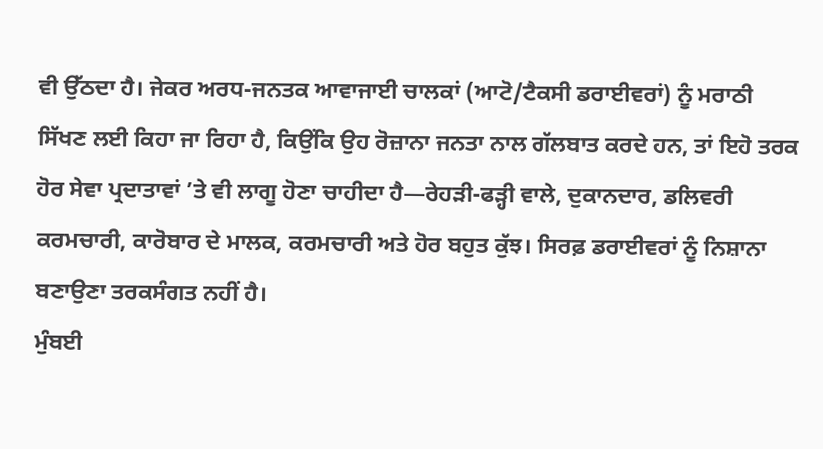ਵੀ ਉੱਠਦਾ ਹੈ। ਜੇਕਰ ਅਰਧ-ਜਨਤਕ ਆਵਾਜਾਈ ਚਾਲਕਾਂ (ਆਟੋ/ਟੈਕਸੀ ਡਰਾਈਵਰਾਂ) ਨੂੰ ਮਰਾਠੀ ਸਿੱਖਣ ਲਈ ਕਿਹਾ ਜਾ ਰਿਹਾ ਹੈ, ਕਿਉਂਕਿ ਉਹ ਰੋਜ਼ਾਨਾ ਜਨਤਾ ਨਾਲ ਗੱਲਬਾਤ ਕਰਦੇ ਹਨ, ਤਾਂ ਇਹੋ ਤਰਕ ਹੋਰ ਸੇਵਾ ਪ੍ਰਦਾਤਾਵਾਂ ’ਤੇ ਵੀ ਲਾਗੂ ਹੋਣਾ ਚਾਹੀਦਾ ਹੈ—ਰੇਹੜੀ-ਫੜ੍ਹੀ ਵਾਲੇ, ਦੁਕਾਨਦਾਰ, ਡਲਿਵਰੀ ਕਰਮਚਾਰੀ, ਕਾਰੋਬਾਰ ਦੇ ਮਾਲਕ, ਕਰਮਚਾਰੀ ਅਤੇ ਹੋਰ ਬਹੁਤ ਕੁੱਝ। ਸਿਰਫ਼ ਡਰਾਈਵਰਾਂ ਨੂੰ ਨਿਸ਼ਾਨਾ ਬਣਾਉਣਾ ਤਰਕਸੰਗਤ ਨਹੀਂ ਹੈ।
ਮੁੰਬਈ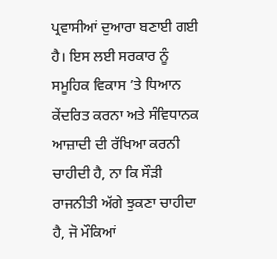ਪ੍ਰਵਾਸੀਆਂ ਦੁਆਰਾ ਬਣਾਈ ਗਈ ਹੈ। ਇਸ ਲਈ ਸਰਕਾਰ ਨੂੰ ਸਮੂਹਿਕ ਵਿਕਾਸ ’ਤੇ ਧਿਆਨ ਕੇਂਦਰਿਤ ਕਰਨਾ ਅਤੇ ਸੰਵਿਧਾਨਕ ਆਜ਼ਾਦੀ ਦੀ ਰੱਖਿਆ ਕਰਨੀ ਚਾਹੀਦੀ ਹੈ, ਨਾ ਕਿ ਸੌੜੀ ਰਾਜਨੀਤੀ ਅੱਗੇ ਝੁਕਣਾ ਚਾਹੀਦਾ ਹੈ, ਜੋ ਮੌਕਿਆਂ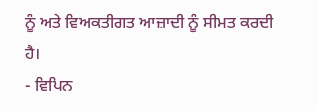ਨੂੰ ਅਤੇ ਵਿਅਕਤੀਗਤ ਆਜ਼ਾਦੀ ਨੂੰ ਸੀਮਤ ਕਰਦੀ ਹੈ।
- ਵਿਪਿਨ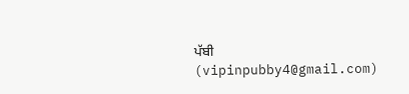ਪੱਬੀ
(vipinpubby4@gmail.com)